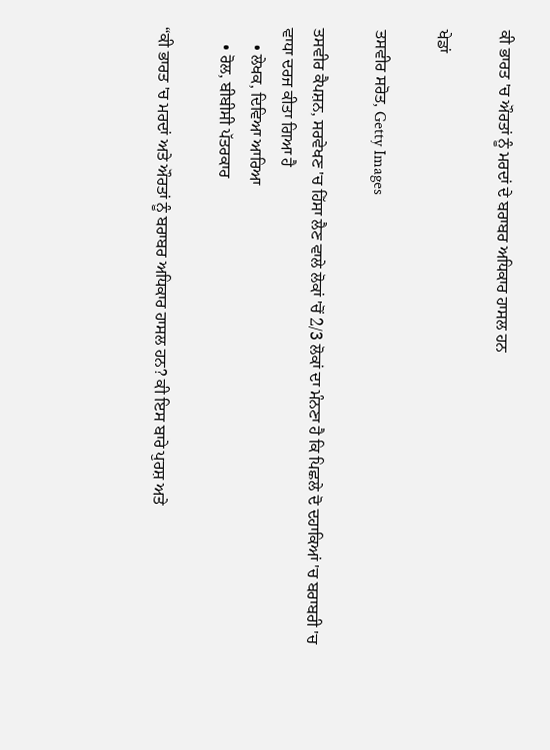ਕੀ ਭਾਰਤ 'ਚ ਔਰਤਾਂ ਨੂੰ ਮਰਦਾਂ ਦੇ ਬਰਾਬਰ ਅਧਿਕਾਰ ਹਾਸਲ ਹਨ

ਖੇਡਾਂ

ਤਸਵੀਰ ਸਰੋਤ, Getty Images

ਤਸਵੀਰ ਕੈਪਸ਼ਨ, ਸਰਵੇਖਣ 'ਚ ਹਿੱਸਾ ਲੈਣ ਵਾਲੇ ਲੋਕਾਂ 'ਚੋਂ 2/3 ਲੋਕਾਂ ਦਾ ਮੰਨਣਾ ਹੈ ਕਿ ਪਿਛਲੇ ਦੋ ਦਹਾਕਿਆਂ 'ਚ ਬਰਾਬਰੀ 'ਚ ਵਾਧਾ ਦਰਜ ਕੀਤਾ ਗਿਆ ਹੈ
    • ਲੇਖਕ, ਦਿਵਿਆ ਆਰਿਆ
    • ਰੋਲ, ਬੀਬੀਸੀ ਪੱਤਰਕਾਰ

“ਕੀ ਭਾਰਤ 'ਚ ਮਰਦਾਂ ਅਤੇ ਔਰਤਾਂ ਨੂੰ ਬਰਾਬਰ ਅਧਿਕਾਰ ਹਾਸਲ ਹਨ? ਕੀ ਇਸ ਬਾਰੇ ਪੁਰਸ਼ ਅਤੇ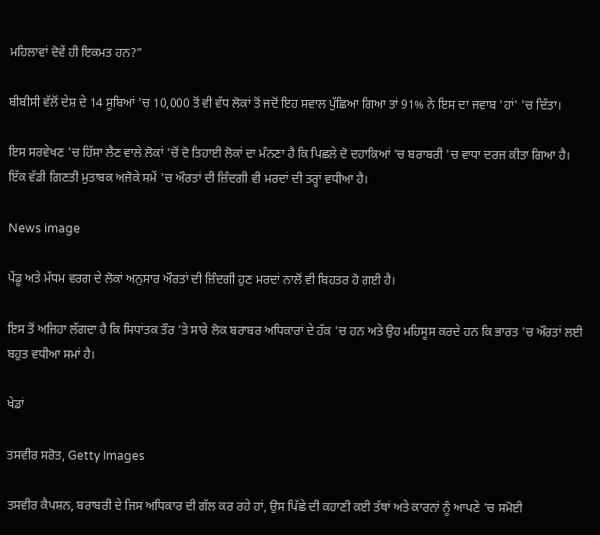ਮਹਿਲਾਵਾਂ ਦੋਵੇਂ ਹੀ ਇਕਮਤ ਹਨ?”

ਬੀਬੀਸੀ ਵੱਲੋਂ ਦੇਸ਼ ਦੇ 14 ਸੂਬਿਆਂ 'ਚ 10,000 ਤੋਂ ਵੀ ਵੱਧ ਲੋਕਾਂ ਤੋਂ ਜਦੋਂ ਇਹ ਸਵਾਲ ਪੁੱਛਿਆ ਗਿਆ ਤਾਂ 91% ਨੇ ਇਸ ਦਾ ਜਵਾਬ 'ਹਾਂ' 'ਚ ਦਿੱਤਾ।

ਇਸ ਸਰਵੇਖਣ 'ਚ ਹਿੱਸਾ ਲੈਣ ਵਾਲੇ ਲੋਕਾਂ 'ਚੋਂ ਦੋ ਤਿਹਾਈ ਲੋਕਾਂ ਦਾ ਮੰਨਣਾ ਹੈ ਕਿ ਪਿਛਲੇ ਦੋ ਦਹਾਕਿਆਂ 'ਚ ਬਰਾਬਰੀ 'ਚ ਵਾਧਾ ਦਰਜ ਕੀਤਾ ਗਿਆ ਹੈ। ਇੱਕ ਵੱਡੀ ਗਿਣਤੀ ਮੁਤਾਬਕ ਅਜੋਕੇ ਸਮੇਂ 'ਚ ਔਰਤਾਂ ਦੀ ਜ਼ਿੰਦਗੀ ਵੀ ਮਰਦਾਂ ਦੀ ਤਰ੍ਹਾਂ ਵਧੀਆ ਹੈ।

News image

ਪੇਂਡੂ ਅਤੇ ਮੱਧਮ ਵਰਗ ਦੇ ਲੋਕਾਂ ਅਨੁਸਾਰ ਔਰਤਾਂ ਦੀ ਜ਼ਿੰਦਗੀ ਹੁਣ ਮਰਦਾਂ ਨਾਲੋਂ ਵੀ ਬਿਹਤਰ ਹੋ ਗਈ ਹੈ।

ਇਸ ਤੋਂ ਅਜਿਹਾ ਲੱਗਦਾ ਹੈ ਕਿ ਸਿਧਾਂਤਕ ਤੌਰ 'ਤੇ ਸਾਰੇ ਲੋਕ ਬਰਾਬਰ ਅਧਿਕਾਰਾਂ ਦੇ ਹੱਕ 'ਚ ਹਨ ਅਤੇ ਉਹ ਮਹਿਸੂਸ ਕਰਦੇ ਹਨ ਕਿ ਭਾਰਤ 'ਚ ਔਰਤਾਂ ਲਈ ਬਹੁਤ ਵਧੀਆ ਸਮਾਂ ਹੈ।

ਖੇਡਾਂ

ਤਸਵੀਰ ਸਰੋਤ, Getty Images

ਤਸਵੀਰ ਕੈਪਸ਼ਨ, ਬਰਾਬਰੀ ਦੇ ਜਿਸ ਅਧਿਕਾਰ ਦੀ ਗੱਲ ਕਰ ਰਹੇ ਹਾਂ, ਉਸ ਪਿੱਛੇ ਦੀ ਕਹਾਣੀ ਕਈ ਤੱਥਾਂ ਅਤੇ ਕਾਰਨਾਂ ਨੂੰ ਆਪਣੇ 'ਚ ਸਮੋਈ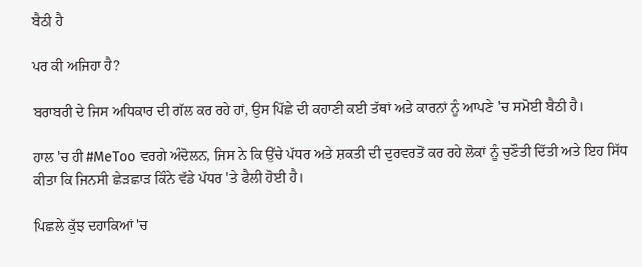ਬੈਠੀ ਹੈ

ਪਰ ਕੀ ਅਜਿਹਾ ਹੈ?

ਬਰਾਬਰੀ ਦੇ ਜਿਸ ਅਧਿਕਾਰ ਦੀ ਗੱਲ ਕਰ ਰਹੇ ਹਾਂ, ਉਸ ਪਿੱਛੇ ਦੀ ਕਹਾਣੀ ਕਈ ਤੱਥਾਂ ਅਤੇ ਕਾਰਨਾਂ ਨੂੰ ਆਪਣੇ 'ਚ ਸਮੋਈ ਬੈਠੀ ਹੈ।

ਹਾਲ 'ਚ ਹੀ #MeToo ਵਰਗੇ ਅੰਦੋਲਨ, ਜਿਸ ਨੇ ਕਿ ਉੱਚੇ ਪੱਧਰ ਅਤੇ ਸ਼ਕਤੀ ਦੀ ਦੁਰਵਰਤੋਂ ਕਰ ਰਹੇ ਲੋਕਾਂ ਨੂੰ ਚੁਣੌਤੀ ਦਿੱਤੀ ਅਤੇ ਇਹ ਸਿੱਧ ਕੀਤਾ ਕਿ ਜਿਨਸੀ ਛੇੜਛਾੜ ਕਿੰਨੇ ਵੱਡੇ ਪੱਧਰ 'ਤੇ ਫੈਲੀ ਹੋਈ ਹੈ।

ਪਿਛਲੇ ਕੁੱਝ ਦਹਾਕਿਆਂ 'ਚ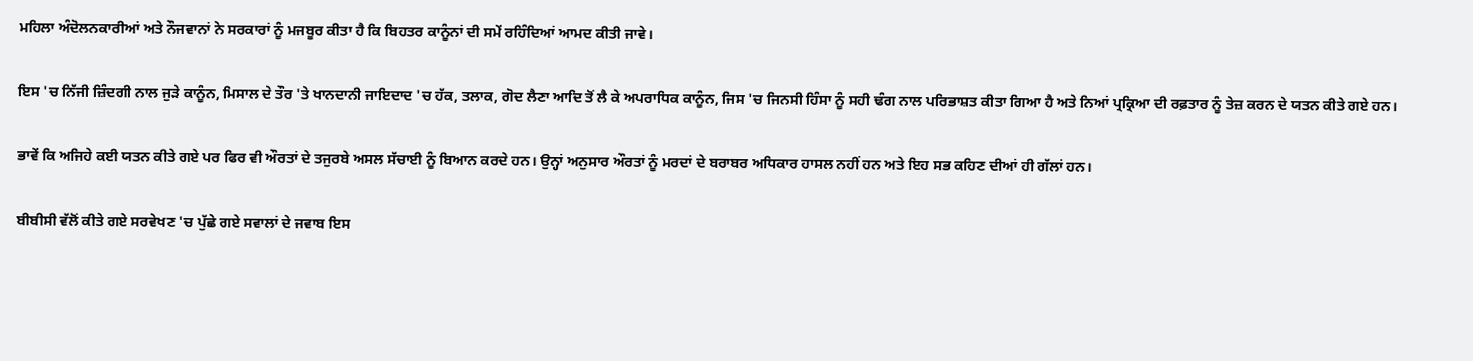ਮਹਿਲਾ ਅੰਦੋਲਨਕਾਰੀਆਂ ਅਤੇ ਨੌਜਵਾਨਾਂ ਨੇ ਸਰਕਾਰਾਂ ਨੂੰ ਮਜਬੂਰ ਕੀਤਾ ਹੈ ਕਿ ਬਿਹਤਰ ਕਾਨੂੰਨਾਂ ਦੀ ਸਮੇਂ ਰਹਿੰਦਿਆਂ ਆਮਦ ਕੀਤੀ ਜਾਵੇ।

ਇਸ 'ਚ ਨਿੱਜੀ ਜ਼ਿੰਦਗੀ ਨਾਲ ਜੁੜੇ ਕਾਨੂੰਨ, ਮਿਸਾਲ ਦੇ ਤੌਰ 'ਤੇ ਖਾਨਦਾਨੀ ਜਾਇਦਾਦ 'ਚ ਹੱਕ, ਤਲਾਕ, ਗੋਦ ਲੈਣਾ ਆਦਿ ਤੋਂ ਲੈ ਕੇ ਅਪਰਾਧਿਕ ਕਾਨੂੰਨ, ਜਿਸ 'ਚ ਜਿਨਸੀ ਹਿੰਸਾ ਨੂੰ ਸਹੀ ਢੰਗ ਨਾਲ ਪਰਿਭਾਸ਼ਤ ਕੀਤਾ ਗਿਆ ਹੈ ਅਤੇ ਨਿਆਂ ਪ੍ਰਕ੍ਰਿਆ ਦੀ ਰਫ਼ਤਾਰ ਨੂੰ ਤੇਜ਼ ਕਰਨ ਦੇ ਯਤਨ ਕੀਤੇ ਗਏ ਹਨ।

ਭਾਵੇਂ ਕਿ ਅਜਿਹੇ ਕਈ ਯਤਨ ਕੀਤੇ ਗਏ ਪਰ ਫਿਰ ਵੀ ਔਰਤਾਂ ਦੇ ਤਜੁਰਬੇ ਅਸਲ ਸੱਚਾਈ ਨੂੰ ਬਿਆਨ ਕਰਦੇ ਹਨ। ਉਨ੍ਹਾਂ ਅਨੁਸਾਰ ਔਰਤਾਂ ਨੂੰ ਮਰਦਾਂ ਦੇ ਬਰਾਬਰ ਅਧਿਕਾਰ ਹਾਸਲ ਨਹੀਂ ਹਨ ਅਤੇ ਇਹ ਸਭ ਕਹਿਣ ਦੀਆਂ ਹੀ ਗੱਲਾਂ ਹਨ।

ਬੀਬੀਸੀ ਵੱਲੋਂ ਕੀਤੇ ਗਏ ਸਰਵੇਖਣ 'ਚ ਪੁੱਛੇ ਗਏ ਸਵਾਲਾਂ ਦੇ ਜਵਾਬ ਇਸ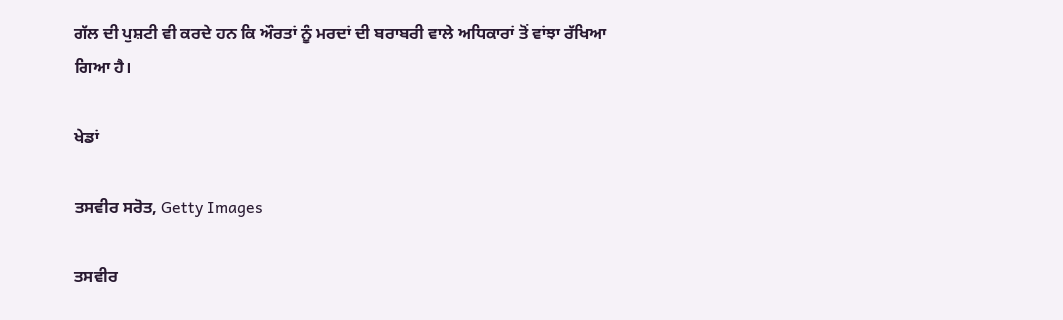ਗੱਲ ਦੀ ਪੁਸ਼ਟੀ ਵੀ ਕਰਦੇ ਹਨ ਕਿ ਔਰਤਾਂ ਨੂੰ ਮਰਦਾਂ ਦੀ ਬਰਾਬਰੀ ਵਾਲੇ ਅਧਿਕਾਰਾਂ ਤੋਂ ਵਾਂਝਾ ਰੱਖਿਆ ਗਿਆ ਹੈ।

ਖੇਡਾਂ

ਤਸਵੀਰ ਸਰੋਤ, Getty Images

ਤਸਵੀਰ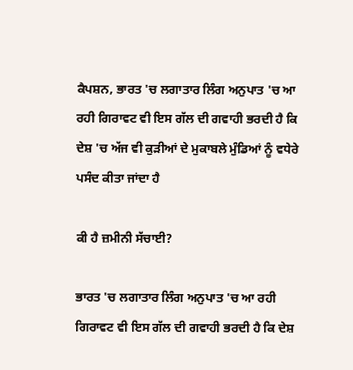ਕੈਪਸ਼ਨ, ਭਾਰਤ 'ਚ ਲਗਾਤਾਰ ਲਿੰਗ ਅਨੁਪਾਤ 'ਚ ਆ ਰਹੀ ਗਿਰਾਵਟ ਵੀ ਇਸ ਗੱਲ ਦੀ ਗਵਾਹੀ ਭਰਦੀ ਹੈ ਕਿ ਦੇਸ਼ 'ਚ ਅੱਜ ਵੀ ਕੁੜੀਆਂ ਦੇ ਮੁਕਾਬਲੇ ਮੁੰਡਿਆਂ ਨੂੰ ਵਧੇਰੇ ਪਸੰਦ ਕੀਤਾ ਜਾਂਦਾ ਹੈ

ਕੀ ਹੈ ਜ਼ਮੀਨੀ ਸੱਚਾਈ?

ਭਾਰਤ 'ਚ ਲਗਾਤਾਰ ਲਿੰਗ ਅਨੁਪਾਤ 'ਚ ਆ ਰਹੀ ਗਿਰਾਵਟ ਵੀ ਇਸ ਗੱਲ ਦੀ ਗਵਾਹੀ ਭਰਦੀ ਹੈ ਕਿ ਦੇਸ਼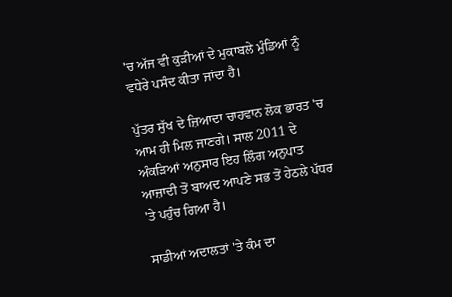'ਚ ਅੱਜ ਵੀ ਕੁੜੀਆਂ ਦੇ ਮੁਕਾਬਲੇ ਮੁੰਡਿਆਂ ਨੂੰ ਵਧੇਰੇ ਪਸੰਦ ਕੀਤਾ ਜਾਂਦਾ ਹੈ।

ਪੁੱਤਰ ਸੁੱਖ ਦੇ ਜ਼ਿਆਦਾ ਚਾਹਵਾਨ ਲੋਕ ਭਾਰਤ 'ਚ ਆਮ ਹੀ ਮਿਲ ਜਾਣਗੇ। ਸਾਲ 2011 ਦੇ ਅੰਕੜਿਆਂ ਅਨੁਸਾਰ ਇਹ ਲਿੰਗ ਅਨੁਪਾਤ ਆਜ਼ਾਦੀ ਤੋਂ ਬਾਅਦ ਆਪਣੇ ਸਭ ਤੋਂ ਹੇਠਲੇ ਪੱਧਰ 'ਤੇ ਪਹੁੰਚ ਗਿਆ ਹੈ।

ਸਾਡੀਆਂ ਅਦਾਲਤਾਂ 'ਤੇ ਕੰਮ ਦਾ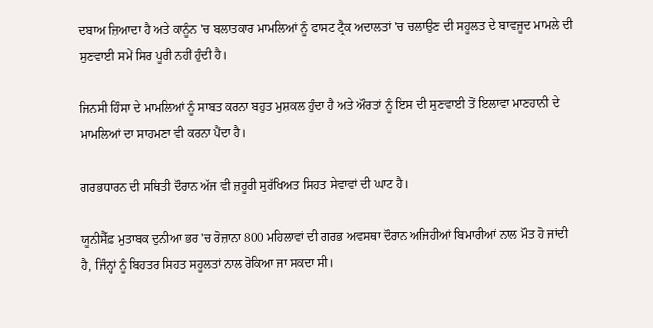ਦਬਾਅ ਜ਼ਿਆਦਾ ਹੈ ਅਤੇ ਕਾਨੂੰਨ 'ਚ ਬਲਾਤਕਾਰ ਮਾਮਲਿਆਂ ਨੂੰ ਫਾਸਟ ਟ੍ਰੈਕ ਅਦਾਲਤਾਂ 'ਚ ਚਲਾਉਣ ਦੀ ਸਹੂਲਤ ਦੇ ਬਾਵਜੂਦ ਮਾਮਲੇ ਦੀ ਸੁਣਵਾਈ ਸਮੇਂ ਸਿਰ ਪੂਰੀ ਨਹੀਂ ਹੁੰਦੀ ਹੈ।

ਜਿਨਸੀ ਹਿੰਸਾ ਦੇ ਮਾਮਲਿਆਂ ਨੂੰ ਸਾਬਤ ਕਰਨਾ ਬਹੁਤ ਮੁਸ਼ਕਲ ਹੁੰਦਾ ਹੈ ਅਤੇ ਔਰਤਾਂ ਨੂੰ ਇਸ ਦੀ ਸੁਣਵਾਈ ਤੋਂ ਇਲਾਵਾ ਮਾਣਹਾਨੀ ਦੇ ਮਾਮਲਿਆਂ ਦਾ ਸਾਹਮਣਾ ਵੀ ਕਰਨਾ ਪੈਂਦਾ ਹੈ।

ਗਰਭਧਾਰਨ ਦੀ ਸਥਿਤੀ ਦੌਰਾਨ ਅੱਜ ਵੀ ਜ਼ਰੂਰੀ ਸੁਰੱਖਿਅਤ ਸਿਹਤ ਸੇਵਾਵਾਂ ਦੀ ਘਾਟ ਹੈ।

ਯੂਨੀਸੈੱਫ਼ ਮੁਤਾਬਕ ਦੁਨੀਆ ਭਰ 'ਚ ਰੋਜ਼ਾਨਾ 800 ਮਹਿਲਾਵਾਂ ਦੀ ਗਰਭ ਅਵਸਥਾ ਦੌਰਾਨ ਅਜਿਹੀਆਂ ਬਿਮਾਰੀਆਂ ਨਾਲ ਮੌਤ ਹੋ ਜਾਂਦੀ ਹੈ, ਜਿੰਨ੍ਹਾਂ ਨੂੰ ਬਿਹਤਰ ਸਿਹਤ ਸਹੂਲਤਾਂ ਨਾਲ ਰੋਕਿਆ ਜਾ ਸਕਦਾ ਸੀ।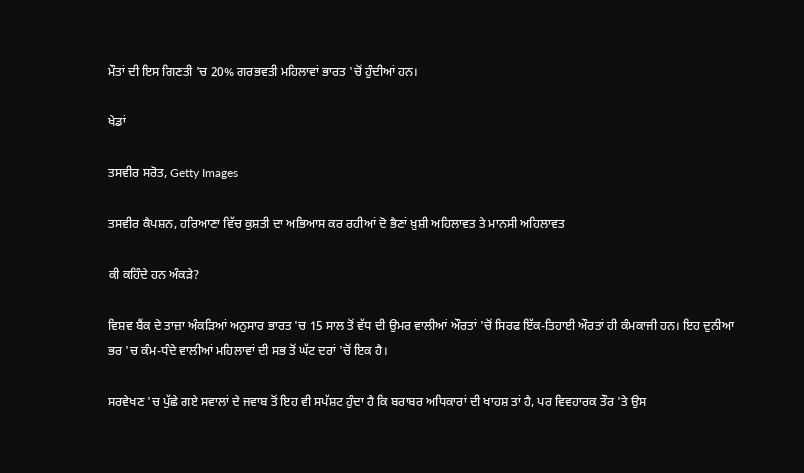ਮੌਤਾਂ ਦੀ ਇਸ ਗਿਣਤੀ 'ਚ 20% ਗਰਭਵਤੀ ਮਹਿਲਾਵਾਂ ਭਾਰਤ 'ਚੋਂ ਹੁੰਦੀਆਂ ਹਨ।

ਖੇਡਾਂ

ਤਸਵੀਰ ਸਰੋਤ, Getty Images

ਤਸਵੀਰ ਕੈਪਸ਼ਨ, ਹਰਿਆਣਾ ਵਿੱਚ ਕੁਸ਼ਤੀ ਦਾ ਅਭਿਆਸ ਕਰ ਰਹੀਆਂ ਦੋ ਭੈਣਾਂ ਖ਼ੁਸ਼ੀ ਅਹਿਲਾਵਤ ਤੇ ਮਾਨਸੀ ਅਹਿਲਾਵਤ

ਕੀ ਕਹਿੰਦੇ ਹਨ ਅੰਕੜੇ?

ਵਿਸ਼ਵ ਬੈਂਕ ਦੇ ਤਾਜ਼ਾ ਅੰਕੜਿਆਂ ਅਨੁਸਾਰ ਭਾਰਤ 'ਚ 15 ਸਾਲ ਤੋਂ ਵੱਧ ਦੀ ਉਮਰ ਵਾਲੀਆਂ ਔਰਤਾਂ 'ਚੋਂ ਸਿਰਫ ਇੱਕ-ਤਿਹਾਈ ਔਰਤਾਂ ਹੀ ਕੰਮਕਾਜੀ ਹਨ। ਇਹ ਦੁਨੀਆ ਭਰ 'ਚ ਕੰਮ-ਧੰਦੇ ਵਾਲੀਆਂ ਮਹਿਲਾਵਾਂ ਦੀ ਸਭ ਤੋਂ ਘੱਟ ਦਰਾਂ 'ਚੋਂ ਇਕ ਹੈ।

ਸਰਵੇਖਣ 'ਚ ਪੁੱਛੇ ਗਏ ਸਵਾਲਾਂ ਦੇ ਜਵਾਬ ਤੋਂ ਇਹ ਵੀ ਸਪੱਸ਼ਟ ਹੁੰਦਾ ਹੈ ਕਿ ਬਰਾਬਰ ਅਧਿਕਾਰਾਂ ਦੀ ਖਾਹਸ਼ ਤਾਂ ਹੈ, ਪਰ ਵਿਵਹਾਰਕ ਤੌਰ 'ਤੇ ਉਸ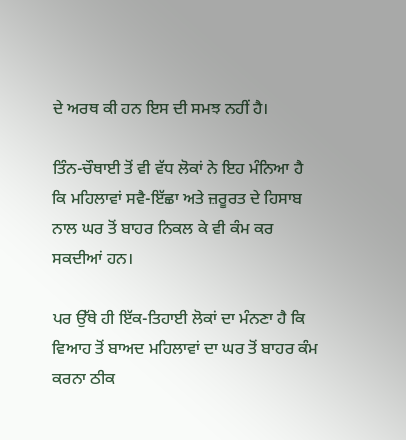ਦੇ ਅਰਥ ਕੀ ਹਨ ਇਸ ਦੀ ਸਮਝ ਨਹੀਂ ਹੈ।

ਤਿੰਨ-ਚੌਥਾਈ ਤੋਂ ਵੀ ਵੱਧ ਲੋਕਾਂ ਨੇ ਇਹ ਮੰਨਿਆ ਹੈ ਕਿ ਮਹਿਲਾਵਾਂ ਸਵੈ-ਇੱਛਾ ਅਤੇ ਜ਼ਰੂਰਤ ਦੇ ਹਿਸਾਬ ਨਾਲ ਘਰ ਤੋਂ ਬਾਹਰ ਨਿਕਲ ਕੇ ਵੀ ਕੰਮ ਕਰ ਸਕਦੀਆਂ ਹਨ।

ਪਰ ਉੱਥੇ ਹੀ ਇੱਕ-ਤਿਹਾਈ ਲੋਕਾਂ ਦਾ ਮੰਨਣਾ ਹੈ ਕਿ ਵਿਆਹ ਤੋਂ ਬਾਅਦ ਮਹਿਲਾਵਾਂ ਦਾ ਘਰ ਤੋਂ ਬਾਹਰ ਕੰਮ ਕਰਨਾ ਠੀਕ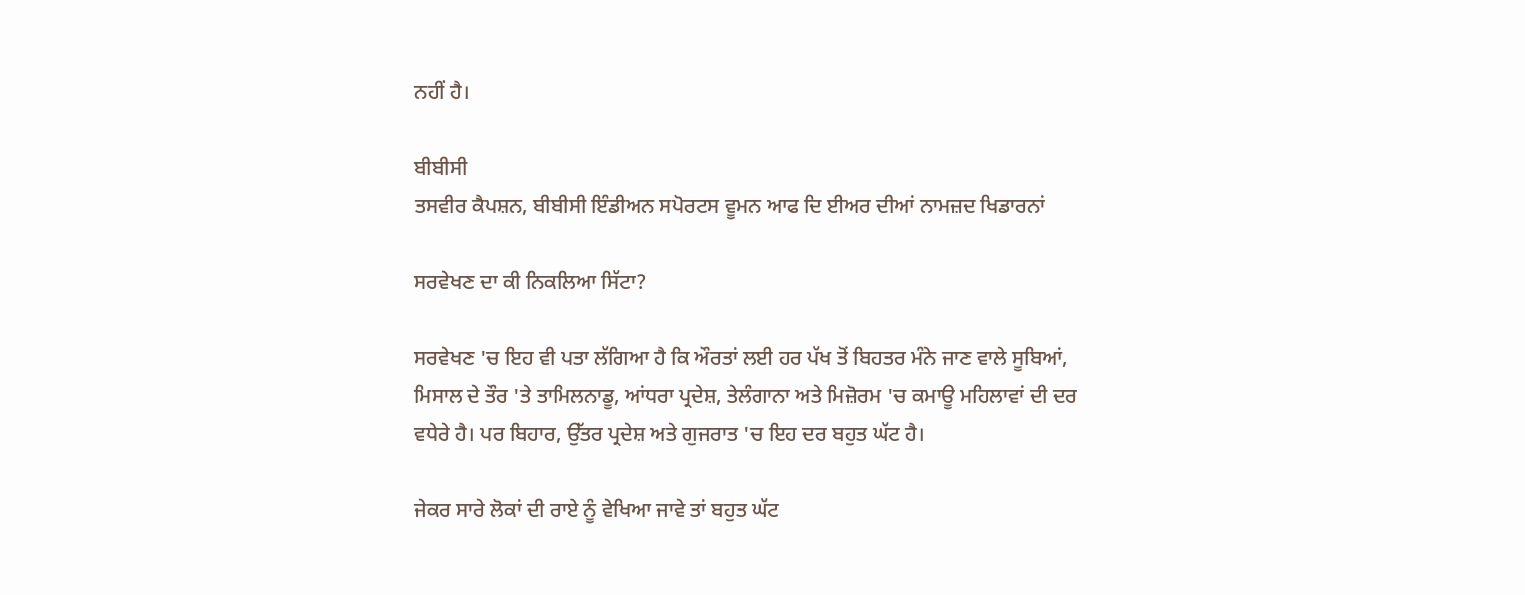ਨਹੀਂ ਹੈ।

ਬੀਬੀਸੀ
ਤਸਵੀਰ ਕੈਪਸ਼ਨ, ਬੀਬੀਸੀ ਇੰਡੀਅਨ ਸਪੋਰਟਸ ਵੂਮਨ ਆਫ ਦਿ ਈਅਰ ਦੀਆਂ ਨਾਮਜ਼ਦ ਖਿਡਾਰਨਾਂ

ਸਰਵੇਖਣ ਦਾ ਕੀ ਨਿਕਲਿਆ ਸਿੱਟਾ?

ਸਰਵੇਖਣ 'ਚ ਇਹ ਵੀ ਪਤਾ ਲੱਗਿਆ ਹੈ ਕਿ ਔਰਤਾਂ ਲਈ ਹਰ ਪੱਖ ਤੋਂ ਬਿਹਤਰ ਮੰਨੇ ਜਾਣ ਵਾਲੇ ਸੂਬਿਆਂ, ਮਿਸਾਲ ਦੇ ਤੌਰ 'ਤੇ ਤਾਮਿਲਨਾਡੂ, ਆਂਧਰਾ ਪ੍ਰਦੇਸ਼, ਤੇਲੰਗਾਨਾ ਅਤੇ ਮਿਜ਼ੋਰਮ 'ਚ ਕਮਾਊ ਮਹਿਲਾਵਾਂ ਦੀ ਦਰ ਵਧੇਰੇ ਹੈ। ਪਰ ਬਿਹਾਰ, ਉੱਤਰ ਪ੍ਰਦੇਸ਼ ਅਤੇ ਗੁਜਰਾਤ 'ਚ ਇਹ ਦਰ ਬਹੁਤ ਘੱਟ ਹੈ।

ਜੇਕਰ ਸਾਰੇ ਲੋਕਾਂ ਦੀ ਰਾਏ ਨੂੰ ਵੇਖਿਆ ਜਾਵੇ ਤਾਂ ਬਹੁਤ ਘੱਟ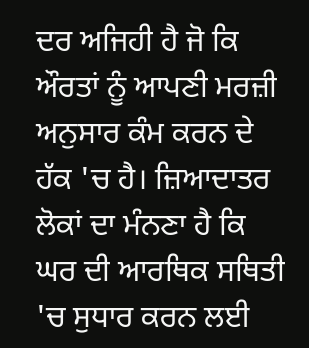ਦਰ ਅਜਿਹੀ ਹੈ ਜੋ ਕਿ ਔਰਤਾਂ ਨੂੰ ਆਪਣੀ ਮਰਜ਼ੀ ਅਨੁਸਾਰ ਕੰਮ ਕਰਨ ਦੇ ਹੱਕ 'ਚ ਹੈ। ਜ਼ਿਆਦਾਤਰ ਲੋਕਾਂ ਦਾ ਮੰਨਣਾ ਹੈ ਕਿ ਘਰ ਦੀ ਆਰਥਿਕ ਸਥਿਤੀ 'ਚ ਸੁਧਾਰ ਕਰਨ ਲਈ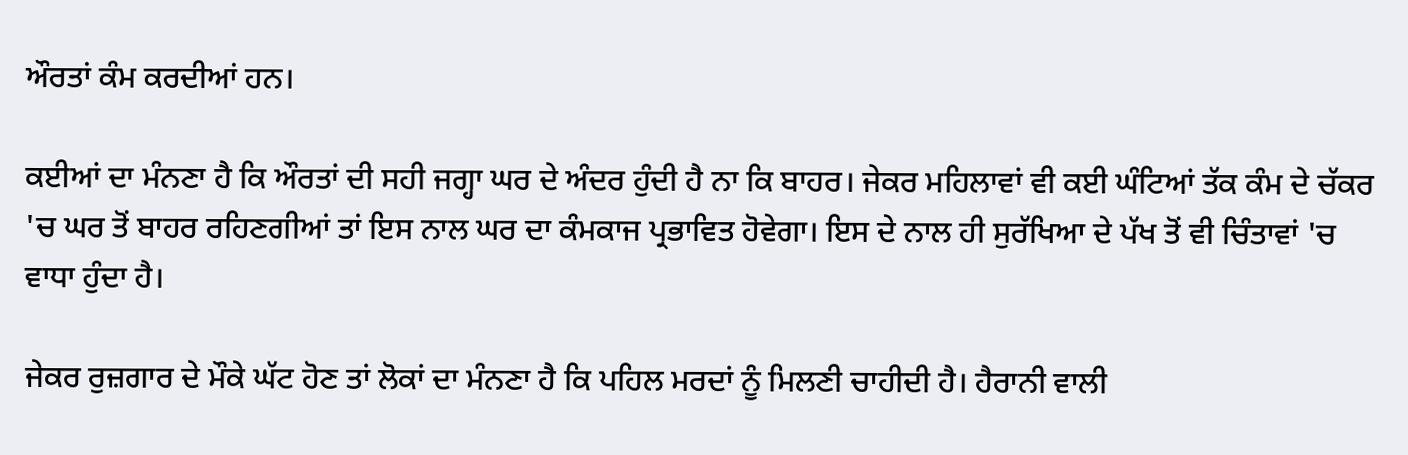ਔਰਤਾਂ ਕੰਮ ਕਰਦੀਆਂ ਹਨ।

ਕਈਆਂ ਦਾ ਮੰਨਣਾ ਹੈ ਕਿ ਔਰਤਾਂ ਦੀ ਸਹੀ ਜਗ੍ਹਾ ਘਰ ਦੇ ਅੰਦਰ ਹੁੰਦੀ ਹੈ ਨਾ ਕਿ ਬਾਹਰ। ਜੇਕਰ ਮਹਿਲਾਵਾਂ ਵੀ ਕਈ ਘੰਟਿਆਂ ਤੱਕ ਕੰਮ ਦੇ ਚੱਕਰ 'ਚ ਘਰ ਤੋਂ ਬਾਹਰ ਰਹਿਣਗੀਆਂ ਤਾਂ ਇਸ ਨਾਲ ਘਰ ਦਾ ਕੰਮਕਾਜ ਪ੍ਰਭਾਵਿਤ ਹੋਵੇਗਾ। ਇਸ ਦੇ ਨਾਲ ਹੀ ਸੁਰੱਖਿਆ ਦੇ ਪੱਖ ਤੋਂ ਵੀ ਚਿੰਤਾਵਾਂ 'ਚ ਵਾਧਾ ਹੁੰਦਾ ਹੈ।

ਜੇਕਰ ਰੁਜ਼ਗਾਰ ਦੇ ਮੌਕੇ ਘੱਟ ਹੋਣ ਤਾਂ ਲੋਕਾਂ ਦਾ ਮੰਨਣਾ ਹੈ ਕਿ ਪਹਿਲ ਮਰਦਾਂ ਨੂੰ ਮਿਲਣੀ ਚਾਹੀਦੀ ਹੈ। ਹੈਰਾਨੀ ਵਾਲੀ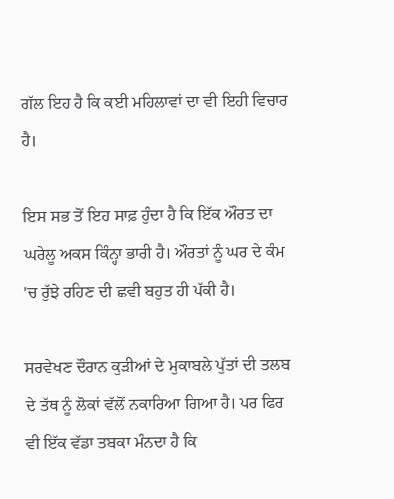ਗੱਲ ਇਹ ਹੈ ਕਿ ਕਈ ਮਹਿਲਾਵਾਂ ਦਾ ਵੀ ਇਹੀ ਵਿਚਾਰ ਹੈ।

ਇਸ ਸਭ ਤੋਂ ਇਹ ਸਾਫ਼ ਹੁੰਦਾ ਹੈ ਕਿ ਇੱਕ ਔਰਤ ਦਾ ਘਰੇਲੂ ਅਕਸ ਕਿੰਨ੍ਹਾ ਭਾਰੀ ਹੈ। ਔਰਤਾਂ ਨੂੰ ਘਰ ਦੇ ਕੰਮ 'ਚ ਰੁੱਝੇ ਰਹਿਣ ਦੀ ਛਵੀ ਬਹੁਤ ਹੀ ਪੱਕੀ ਹੈ।

ਸਰਵੇਖਣ ਦੌਰਾਨ ਕੁੜੀਆਂ ਦੇ ਮੁਕਾਬਲੇ ਪੁੱਤਾਂ ਦੀ ਤਲਬ ਦੇ ਤੱਥ ਨੂੰ ਲੋਕਾਂ ਵੱਲੋਂ ਨਕਾਰਿਆ ਗਿਆ ਹੈ। ਪਰ ਫਿਰ ਵੀ ਇੱਕ ਵੱਡਾ ਤਬਕਾ ਮੰਨਦਾ ਹੈ ਕਿ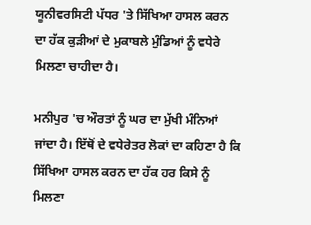ਯੂਨੀਵਰਸਿਟੀ ਪੱਧਰ 'ਤੇ ਸਿੱਖਿਆ ਹਾਸਲ ਕਰਨ ਦਾ ਹੱਕ ਕੁੜੀਆਂ ਦੇ ਮੁਕਾਬਲੇ ਮੁੰਡਿਆਂ ਨੂੰ ਵਧੇਰੇ ਮਿਲਣਾ ਚਾਹੀਦਾ ਹੈ।

ਮਨੀਪੁਰ 'ਚ ਔਰਤਾਂ ਨੂੰ ਘਰ ਦਾ ਮੁੱਖੀ ਮੰਨਿਆਂ ਜਾਂਦਾ ਹੈ। ਇੱਥੋਂ ਦੇ ਵਧੇਰੇਤਰ ਲੋਕਾਂ ਦਾ ਕਹਿਣਾ ਹੈ ਕਿ ਸਿੱਖਿਆ ਹਾਸਲ ਕਰਨ ਦਾ ਹੱਕ ਹਰ ਕਿਸੇ ਨੂੰ ਮਿਲਣਾ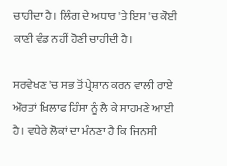ਚਾਹੀਦਾ ਹੈ। ਲਿੰਗ ਦੇ ਅਧਾਰ 'ਤੇ ਇਸ 'ਚ ਕੋਈ ਕਾਣੀ ਵੰਡ ਨਹੀਂ ਹੋਣੀ ਚਾਹੀਦੀ ਹੈ।

ਸਰਵੇਖਣ 'ਚ ਸਭ ਤੋਂ ਪ੍ਰੇਸ਼ਾਨ ਕਰਨ ਵਾਲੀ ਰਾਏ ਔਰਤਾਂ ਖ਼ਿਲਾਫ ਹਿੰਸਾ ਨੂੰ ਲੈ ਕੇ ਸਾਹਮਣੇ ਆਈ ਹੈ। ਵਧੇਰੇ ਲੋਕਾਂ ਦਾ ਮੰਨਣਾ ਹੈ ਕਿ ਜਿਨਸੀ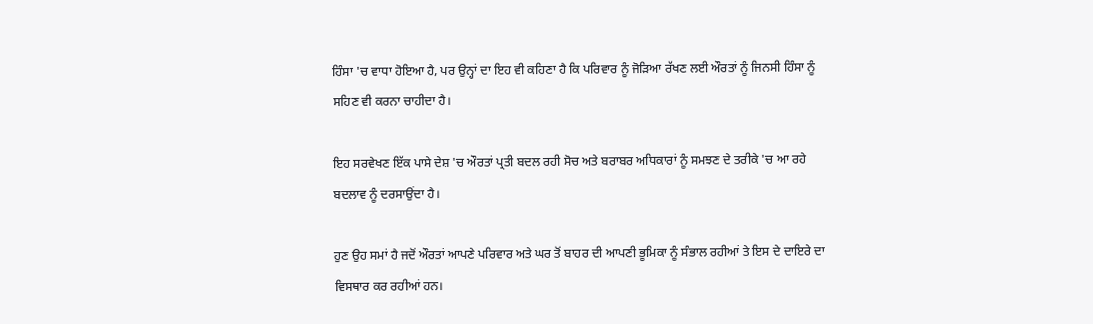ਹਿੰਸਾ 'ਚ ਵਾਧਾ ਹੋਇਆ ਹੈ, ਪਰ ਉਨ੍ਹਾਂ ਦਾ ਇਹ ਵੀ ਕਹਿਣਾ ਹੈ ਕਿ ਪਰਿਵਾਰ ਨੂੰ ਜੋੜਿਆ ਰੱਖਣ ਲਈ ਔਰਤਾਂ ਨੂੰ ਜਿਨਸੀ ਹਿੰਸਾ ਨੂੰ ਸਹਿਣ ਵੀ ਕਰਨਾ ਚਾਹੀਦਾ ਹੈ।

ਇਹ ਸਰਵੇਖਣ ਇੱਕ ਪਾਸੇ ਦੇਸ਼ 'ਚ ਔਰਤਾਂ ਪ੍ਰਤੀ ਬਦਲ ਰਹੀ ਸੋਚ ਅਤੇ ਬਰਾਬਰ ਅਧਿਕਾਰਾਂ ਨੂੰ ਸਮਝਣ ਦੇ ਤਰੀਕੇ 'ਚ ਆ ਰਹੇ ਬਦਲਾਵ ਨੂੰ ਦਰਸਾਉਂਦਾ ਹੈ।

ਹੁਣ ਉਹ ਸਮਾਂ ਹੈ ਜਦੋਂ ਔਰਤਾਂ ਆਪਣੇ ਪਰਿਵਾਰ ਅਤੇ ਘਰ ਤੋਂ ਬਾਹਰ ਦੀ ਆਪਣੀ ਭੂਮਿਕਾ ਨੂੰ ਸੰਭਾਲ ਰਹੀਆਂ ਤੇ ਇਸ ਦੇ ਦਾਇਰੇ ਦਾ ਵਿਸਥਾਰ ਕਰ ਰਹੀਆਂ ਹਨ।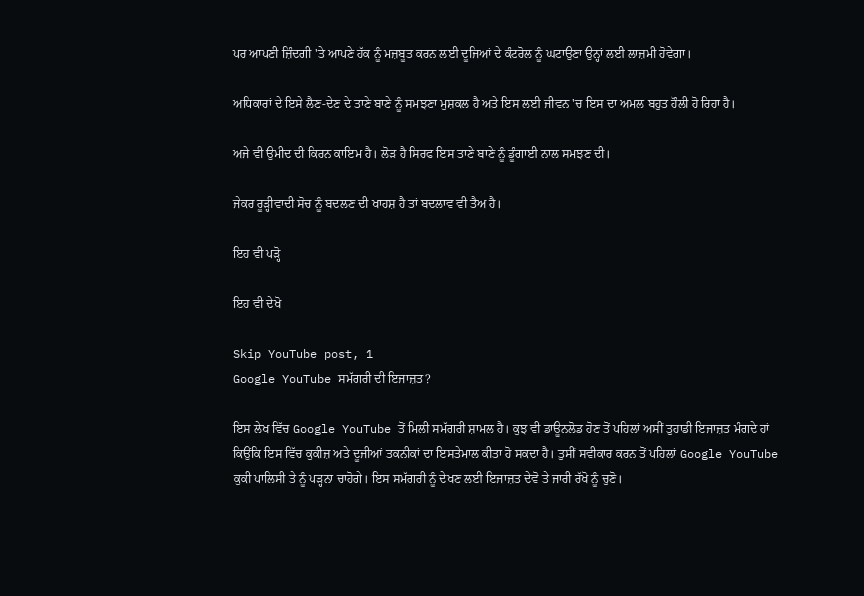ਪਰ ਆਪਣੀ ਜ਼ਿੰਦਗੀ 'ਤੇ ਆਪਣੇ ਹੱਕ ਨੂੰ ਮਜ਼ਬੂਤ ਕਰਨ ਲਈ ਦੂਜਿਆਂ ਦੇ ਕੰਟਰੋਲ ਨੂੰ ਘਟਾਉਣਾ ਉਨ੍ਹਾਂ ਲਈ ਲਾਜ਼ਮੀ ਹੋਵੇਗਾ।

ਅਧਿਕਾਰਾਂ ਦੇ ਇਸੇ ਲੈਣ-ਦੇਣ ਦੇ ਤਾਣੇ ਬਾਣੇ ਨੂੰ ਸਮਝਣਾ ਮੁਸ਼ਕਲ ਹੈ ਅਤੇ ਇਸ ਲਈ ਜੀਵਨ 'ਚ ਇਸ ਦਾ ਅਮਲ ਬਹੁਤ ਹੌਲੀ ਹੋ ਰਿਹਾ ਹੈ।

ਅਜੇ ਵੀ ਉਮੀਦ ਦੀ ਕਿਰਨ ਕਾਇਮ ਹੈ। ਲੋੜ ਹੈ ਸਿਰਫ ਇਸ ਤਾਣੇ ਬਾਣੇ ਨੂੰ ਡੂੰਗਾਈ ਨਾਲ ਸਮਝਣ ਦੀ।

ਜੇਕਰ ਰੂੜ੍ਹੀਵਾਦੀ ਸੋਚ ਨੂੰ ਬਦਲਣ ਦੀ ਖਾਹਸ਼ ਹੈ ਤਾਂ ਬਦਲਾਵ ਵੀ ਤੈਅ ਹੈ।

ਇਹ ਵੀ ਪੜ੍ਹੋ

ਇਹ ਵੀ ਦੇਖੋ

Skip YouTube post, 1
Google YouTube ਸਮੱਗਰੀ ਦੀ ਇਜਾਜ਼ਤ?

ਇਸ ਲੇਖ ਵਿੱਚ Google YouTube ਤੋਂ ਮਿਲੀ ਸਮੱਗਰੀ ਸ਼ਾਮਲ ਹੈ। ਕੁਝ ਵੀ ਡਾਊਨਲੋਡ ਹੋਣ ਤੋਂ ਪਹਿਲਾਂ ਅਸੀਂ ਤੁਹਾਡੀ ਇਜਾਜ਼ਤ ਮੰਗਦੇ ਹਾਂ ਕਿਉਂਕਿ ਇਸ ਵਿੱਚ ਕੁਕੀਜ਼ ਅਤੇ ਦੂਜੀਆਂ ਤਕਨੀਕਾਂ ਦਾ ਇਸਤੇਮਾਲ ਕੀਤਾ ਹੋ ਸਕਦਾ ਹੈ। ਤੁਸੀਂ ਸਵੀਕਾਰ ਕਰਨ ਤੋਂ ਪਹਿਲਾਂ Google YouTube ਕੁਕੀ ਪਾਲਿਸੀ ਤੇ ਨੂੰ ਪੜ੍ਹਨਾ ਚਾਹੋਗੇ। ਇਸ ਸਮੱਗਰੀ ਨੂੰ ਦੇਖਣ ਲਈ ਇਜਾਜ਼ਤ ਦੇਵੋ ਤੇ ਜਾਰੀ ਰੱਖੋ ਨੂੰ ਚੁਣੋ।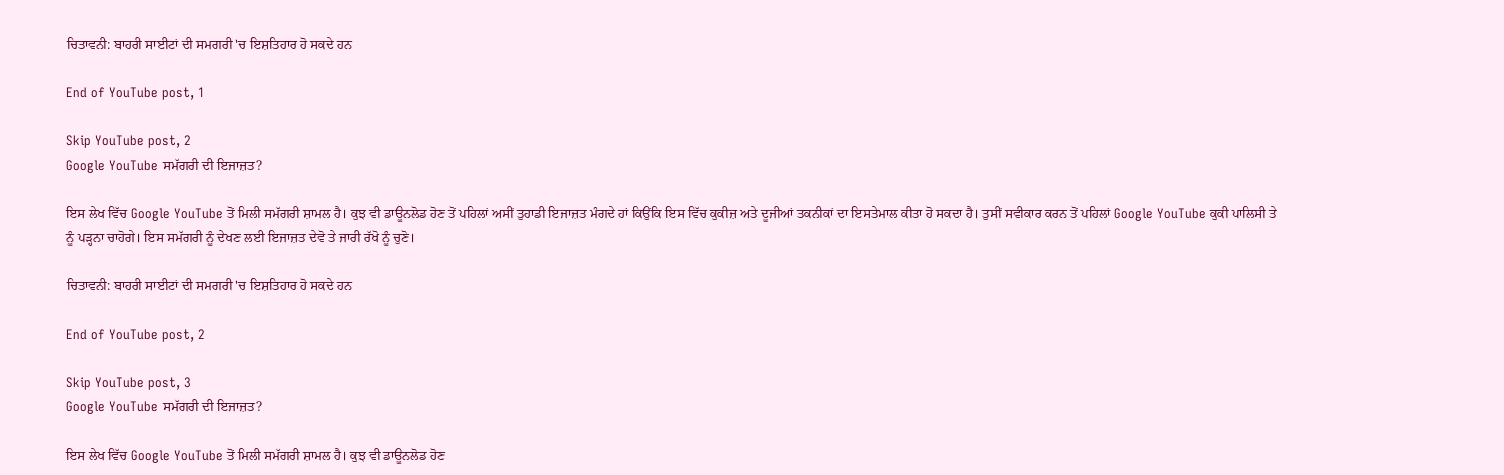ਚਿਤਾਵਨੀ: ਬਾਹਰੀ ਸਾਈਟਾਂ ਦੀ ਸਮਗਰੀ 'ਚ ਇਸ਼ਤਿਹਾਰ ਹੋ ਸਕਦੇ ਹਨ

End of YouTube post, 1

Skip YouTube post, 2
Google YouTube ਸਮੱਗਰੀ ਦੀ ਇਜਾਜ਼ਤ?

ਇਸ ਲੇਖ ਵਿੱਚ Google YouTube ਤੋਂ ਮਿਲੀ ਸਮੱਗਰੀ ਸ਼ਾਮਲ ਹੈ। ਕੁਝ ਵੀ ਡਾਊਨਲੋਡ ਹੋਣ ਤੋਂ ਪਹਿਲਾਂ ਅਸੀਂ ਤੁਹਾਡੀ ਇਜਾਜ਼ਤ ਮੰਗਦੇ ਹਾਂ ਕਿਉਂਕਿ ਇਸ ਵਿੱਚ ਕੁਕੀਜ਼ ਅਤੇ ਦੂਜੀਆਂ ਤਕਨੀਕਾਂ ਦਾ ਇਸਤੇਮਾਲ ਕੀਤਾ ਹੋ ਸਕਦਾ ਹੈ। ਤੁਸੀਂ ਸਵੀਕਾਰ ਕਰਨ ਤੋਂ ਪਹਿਲਾਂ Google YouTube ਕੁਕੀ ਪਾਲਿਸੀ ਤੇ ਨੂੰ ਪੜ੍ਹਨਾ ਚਾਹੋਗੇ। ਇਸ ਸਮੱਗਰੀ ਨੂੰ ਦੇਖਣ ਲਈ ਇਜਾਜ਼ਤ ਦੇਵੋ ਤੇ ਜਾਰੀ ਰੱਖੋ ਨੂੰ ਚੁਣੋ।

ਚਿਤਾਵਨੀ: ਬਾਹਰੀ ਸਾਈਟਾਂ ਦੀ ਸਮਗਰੀ 'ਚ ਇਸ਼ਤਿਹਾਰ ਹੋ ਸਕਦੇ ਹਨ

End of YouTube post, 2

Skip YouTube post, 3
Google YouTube ਸਮੱਗਰੀ ਦੀ ਇਜਾਜ਼ਤ?

ਇਸ ਲੇਖ ਵਿੱਚ Google YouTube ਤੋਂ ਮਿਲੀ ਸਮੱਗਰੀ ਸ਼ਾਮਲ ਹੈ। ਕੁਝ ਵੀ ਡਾਊਨਲੋਡ ਹੋਣ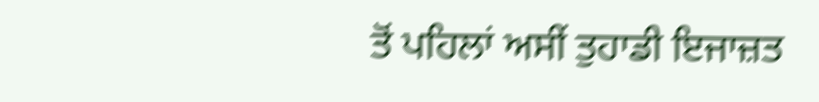ਤੋਂ ਪਹਿਲਾਂ ਅਸੀਂ ਤੁਹਾਡੀ ਇਜਾਜ਼ਤ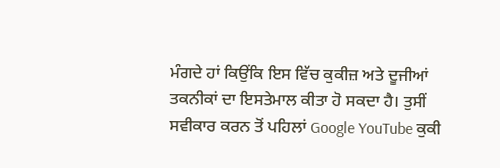ਮੰਗਦੇ ਹਾਂ ਕਿਉਂਕਿ ਇਸ ਵਿੱਚ ਕੁਕੀਜ਼ ਅਤੇ ਦੂਜੀਆਂ ਤਕਨੀਕਾਂ ਦਾ ਇਸਤੇਮਾਲ ਕੀਤਾ ਹੋ ਸਕਦਾ ਹੈ। ਤੁਸੀਂ ਸਵੀਕਾਰ ਕਰਨ ਤੋਂ ਪਹਿਲਾਂ Google YouTube ਕੁਕੀ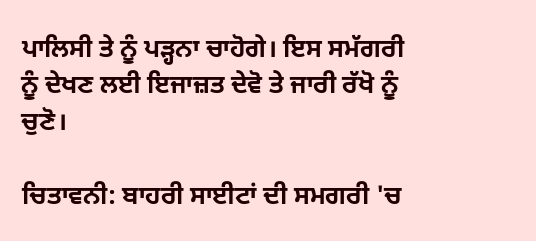ਪਾਲਿਸੀ ਤੇ ਨੂੰ ਪੜ੍ਹਨਾ ਚਾਹੋਗੇ। ਇਸ ਸਮੱਗਰੀ ਨੂੰ ਦੇਖਣ ਲਈ ਇਜਾਜ਼ਤ ਦੇਵੋ ਤੇ ਜਾਰੀ ਰੱਖੋ ਨੂੰ ਚੁਣੋ।

ਚਿਤਾਵਨੀ: ਬਾਹਰੀ ਸਾਈਟਾਂ ਦੀ ਸਮਗਰੀ 'ਚ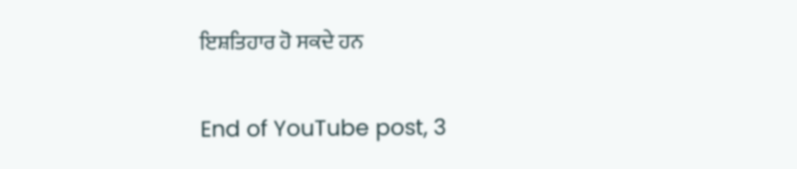ਇਸ਼ਤਿਹਾਰ ਹੋ ਸਕਦੇ ਹਨ

End of YouTube post, 3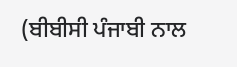(ਬੀਬੀਸੀ ਪੰਜਾਬੀ ਨਾਲ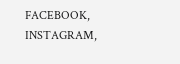FACEBOOK, INSTAGRAM,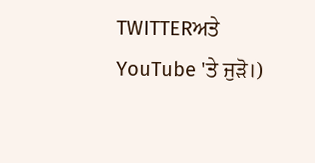TWITTERਅਤੇ YouTube 'ਤੇ ਜੁੜੋ।)